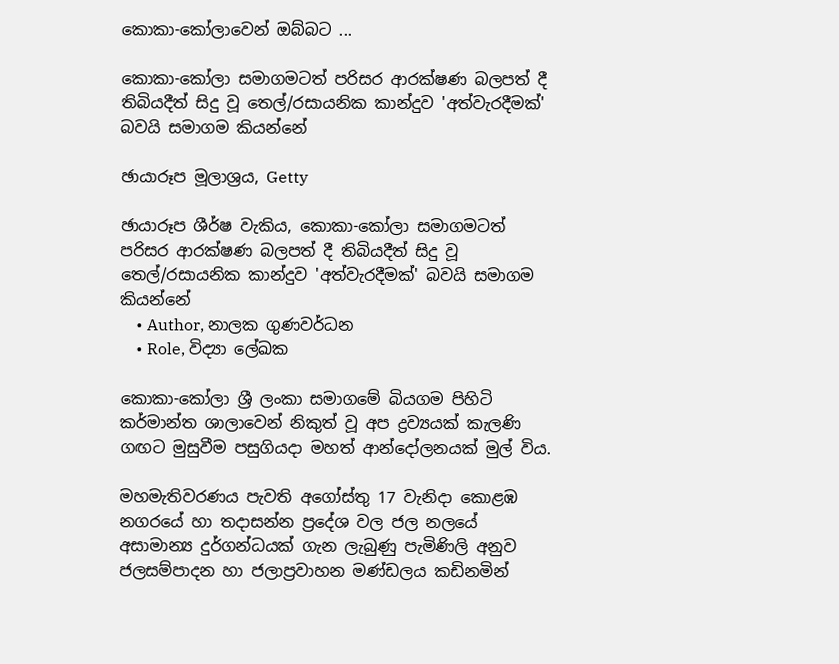කොකා-කෝලාවෙන් ඔබ්බට ...

කොකා-කෝලා සමාගමටත් පරිසර ආරක්ෂණ බලපත් දී තිබියදීත් සිදු වූ තෙල්/රසායනික කාන්දුව 'අත්වැරදීමක්' බවයි සමාගම කියන්නේ

ඡායාරූප මූලාශ්‍රය, Getty

ඡායාරූප ශීර්ෂ වැකිය, කොකා-කෝලා සමාගමටත් පරිසර ආරක්ෂණ බලපත් දී තිබියදීත් සිදු වූ තෙල්/රසායනික කාන්දුව 'අත්වැරදීමක්' බවයි සමාගම කියන්නේ
    • Author, නාලක ගුණවර්ධන
    • Role, විද්‍යා ලේඛක

කොකා-කෝලා ශ්‍රී ලංකා සමාගමේ බියගම පිහිටි කර්මාන්ත ශාලාවෙන් නිකුත් වූ අප ද්‍රව්‍යයක් කැලණි ගඟට මුසුවීම පසුගියදා මහත් ආන්දෝලනයක් මුල් විය.

මහමැතිවරණය පැවති අගෝස්තු 17 වැනිදා කොළඹ නගරයේ හා තදාසන්න ප්‍රදේශ වල ජල නලයේ අසාමාන්‍ය දුර්ගන්ධයක් ගැන ලැබුණු පැමිණිලි අනුව ජලසම්පාදන හා ජලාප්‍රවාහන මණ්ඩලය කඩිනමින්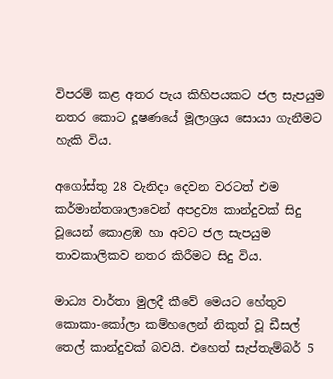විපරම් කළ අතර පැය කිහිපයකට ජල සැපයුම නතර කොට දූෂණයේ මූලාශ්‍රය සොයා ගැනීමට හැකි විය.

අගෝස්තු 28 වැනිදා දෙවන වරටත් එම කර්මාන්තශාලාවෙන් අපද්‍රව්‍ය කාන්දුවක් සිදු වූයෙන් කොළඹ හා අවට ජල සැපයුම තාවකාලිකව නතර කිරීමට සිදු විය.

මාධ්‍ය වාර්තා මුලදී කීවේ මෙයට හේතුව කොකා-කෝලා කම්හලෙන් නිකුත් වූ ඩීසල් තෙල් කාන්දුවක් බවයි. එහෙත් සැප්තැම්බර් 5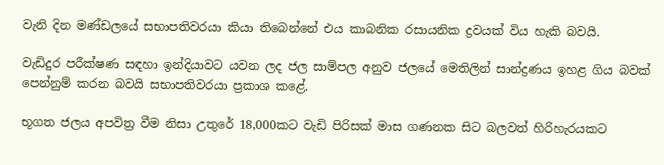වැනි දින මණ්ඩලයේ සභාපතිවරයා කියා තිබෙන්නේ එය කාබනික රසායනික ද්‍රවයක් විය හැකි බවයි.

වැඩිදුර පරීක්ෂණ සඳහා ඉන්දියාවට යවන ලද ජල සාම්පල අනුව ජලයේ මෙතිලින් සාන්ද්‍රණය ඉහළ ගිය බවක් පෙන්නුම් කරන බවයි සභාපතිවරයා ප්‍රකාශ කළේ.

භූගත ජලය අපවිත්‍ර වීම නිසා උතුරේ 18,000කට වැඩි පිරිසක් මාස ගණනක සිට බලවත් හිරිහැරයකට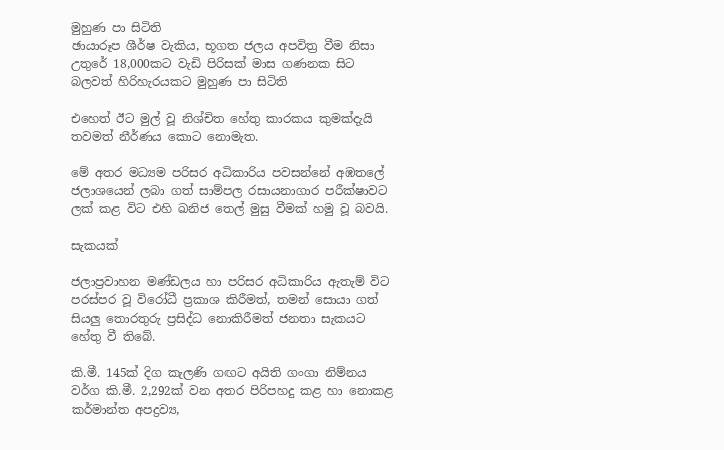මුහුණ පා සිටිති
ඡායාරූප ශීර්ෂ වැකිය, භූගත ජලය අපවිත්‍ර වීම නිසා උතුරේ 18,000කට වැඩි පිරිසක් මාස ගණනක සිට බලවත් හිරිහැරයකට මුහුණ පා සිටිති

එහෙත් ඊට මුල් වූ නිශ්චිත හේතු කාරකය කුමක්දැයි තවමත් නීර්ණය කොට නොමැත.

මේ අතර මධ්‍යම පරිසර අධිකාරිය පවසන්නේ අඹතලේ ජලාශයෙන් ලබා ගත් සාම්පල රසායනාගාර පරීක්ෂාවට ලක් කළ විට එහි ඛනිජ තෙල් මුසු වීමක් හමු වූ බවයි.

සැකයක්

ජලාප්‍රවාහන මණ්ඩලය හා පරිසර අධිකාරිය ඇතැම් විට පරස්පර වූ විරෝධී ප්‍රකාශ කිරීමත්, තමන් සොයා ගත් සියලු තොරතුරු ප්‍රසිද්ධ නොකිරීමත් ජනතා සැකයට හේතු වී තිබේ.

කි.මී. 145ක් දිග කැලණි ගඟට අයිති ගංගා නිම්නය වර්ග කි.මී. 2,292ක් වන අතර පිරිපහදු කළ හා නොකළ කර්මාන්ත අපද්‍රව්‍ය,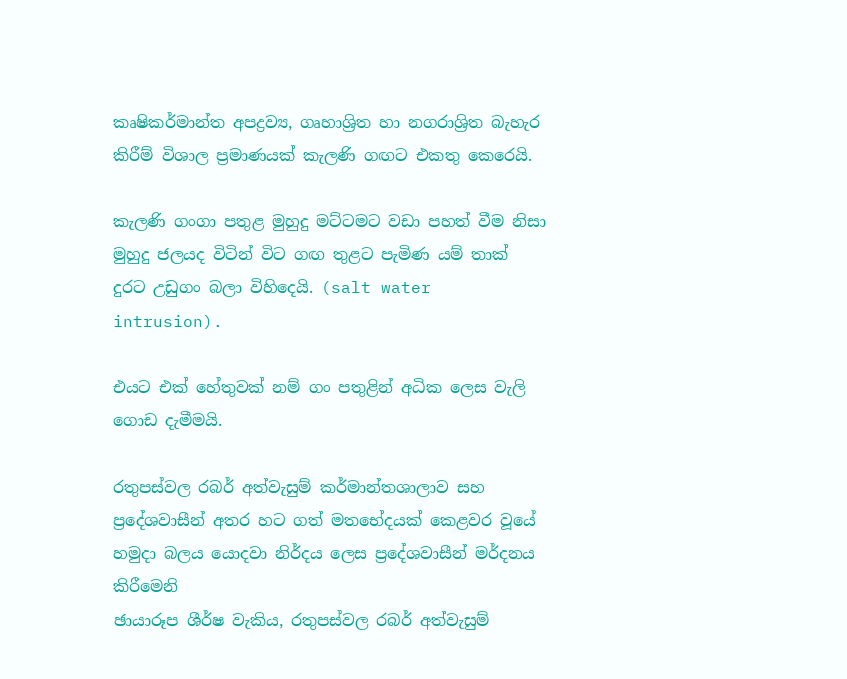කෘෂිකර්මාන්ත අපද්‍රව්‍ය, ගෘහාශ්‍රිත හා නගරාශ්‍රිත බැහැර කිරීම් විශාල ප්‍රමාණයක් කැලණි ගඟට එකතු කෙරෙයි.

කැලණි ගංගා පතුළ මුහුදු මට්ටමට වඩා පහත් වීම නිසා මුහුදු ජලයද විටින් විට ගඟ තුළට පැමිණ යම් තාක් දුරට උඩුගං බලා විහිදෙයි. (salt water intrusion).

එයට එක් හේතුවක් නම් ගං පතුළින් අධික ලෙස වැලි ගොඩ දැමීමයි.

රතුපස්වල රබර් අත්වැසුම් කර්මාන්තශාලාව සහ ප්‍රදේශවාසීන් අතර හට ගත් මතභේදයක් කෙළවර වූයේ හමුදා බලය යොදවා නිර්දය ලෙස ප්‍රදේශවාසීන් මර්දනය කිරීමෙනි
ඡායාරූප ශීර්ෂ වැකිය, රතුපස්වල රබර් අත්වැසුම්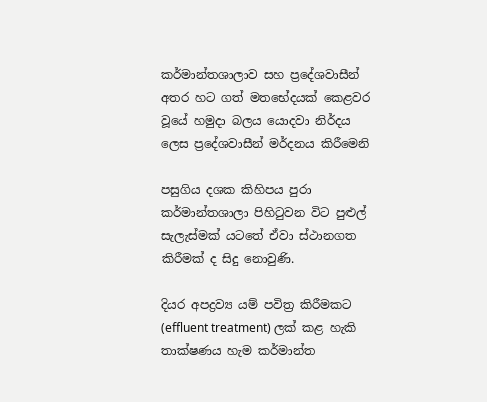කර්මාන්තශාලාව සහ ප්‍රදේශවාසීන් අතර හට ගත් මතභේදයක් කෙළවර වූයේ හමුදා බලය යොදවා නිර්දය ලෙස ප්‍රදේශවාසීන් මර්දනය කිරීමෙනි

පසුගිය දශක කිහිපය පුරා කර්මාන්තශාලා පිහිටුවන විට පුළුල් සැලැස්මක් යටතේ ඒවා ස්ථානගත කිරීමක් ද සිදු නොවුණි.

දියර අපද්‍රව්‍ය යම් පවිත්‍ර කිරීමකට (effluent treatment) ලක් කළ හැකි තාක්ෂණය හැම කර්මාන්ත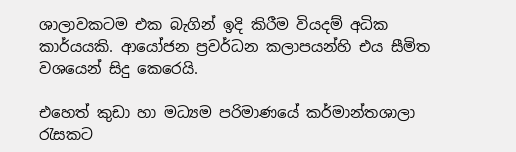ශාලාවකටම එක බැගින් ඉදි කිරීම වියදම් අධික කාර්යයකි. ආයෝජන ප්‍රවර්ධන කලාපයන්හි එය සීමිත වශයෙන් සිදු කෙරෙයි.

එහෙත් කුඩා හා මධ්‍යම පරිමාණයේ කර්මාන්තශාලා රැසකට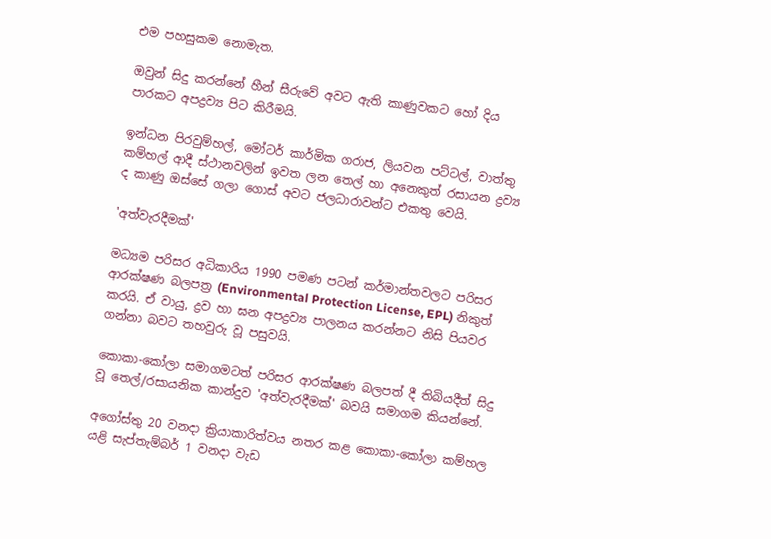එම පහසුකම නොමැත.

ඔවුන් සිදු කරන්නේ හීන් සීරුවේ අවට ඇති කාණුවකට හෝ දිය පාරකට අපද්‍රව්‍ය පිට කිරීමයි.

ඉන්ධන පිරවුම්හල්, මෝටර් කාර්මික ගරාජ, ලියවන පට්ටල්, වාත්තු කම්හල් ආදී ස්ථානවලින් ඉවත ලන තෙල් හා අනෙකුත් රසායන ද්‍රව්‍ය ද කාණු ඔස්සේ ගලා ගොස් අවට ජලධාරාවන්ට එකතු වෙයි.

'අත්වැරදීමක්'

මධ්‍යම පරිසර අධිකාරිය 1990 පමණ පටන් කර්මාන්තවලට පරිසර ආරක්ෂණ බලපත්‍ර (Environmental Protection License, EPL) නිකුත් කරයි. ඒ වායු, ද්‍රව හා ඝන අපද්‍රව්‍ය පාලනය කරන්නට නිසි පියවර ගන්නා බවට තහවුරු වූ පසුවයි.

කොකා-කෝලා සමාගමටත් පරිසර ආරක්ෂණ බලපත් දී තිබියදීත් සිදු වූ තෙල්/රසායනික කාන්දුව 'අත්වැරදීමක්' බවයි සමාගම කියන්නේ.

අගෝස්තු 20 වනදා ක්‍රියාකාරිත්වය නතර කළ කොකා-කෝලා කම්හල යළි සැප්තැම්බර් 1 වනදා වැඩ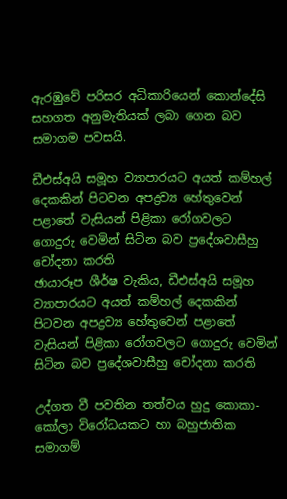ඇරඹුවේ පරිසර අධිකාරියෙන් කොන්දේසි සහගත අනුමැතියක් ලබා ගෙන බව සමාගම පවසයි.

ඩීඑස්අයි සමූහ ව්‍යාපාරයට අයත් කම්හල් දෙකකින් පිටවන අපද්‍රව්‍ය හේතුවෙන් පළාතේ වැසියන් පිළිකා රෝගවලට ගොදුරු වෙමින් සිටින බව ප්‍රදේශවාසීහු චෝදනා කරති
ඡායාරූප ශීර්ෂ වැකිය, ඩීඑස්අයි සමූහ ව්‍යාපාරයට අයත් කම්හල් දෙකකින් පිටවන අපද්‍රව්‍ය හේතුවෙන් පළාතේ වැසියන් පිළිකා රෝගවලට ගොදුරු වෙමින් සිටින බව ප්‍රදේශවාසීහු චෝදනා කරති

උද්ගත වී පවතින තත්වය හුදු කොකා-කෝලා විරෝධයකට හා බහුජාතික සමාගම්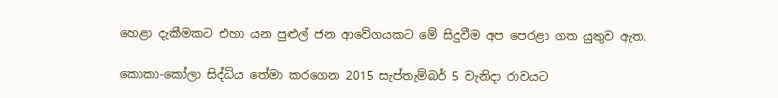හෙළා දැකීමකට එහා යන පුළුල් ජන ආවේගයකට මේ සිදුවීම අප පෙරළා ගත යුතුව ඇත.

කොකා-කෝලා සිද්ධිය තේමා කරගෙන 2015 සැප්තැම්බර් 5 වැනිදා රාවයට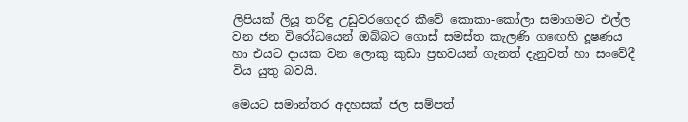ලිපියක් ලියූ තරිඳු උඩුවරගෙදර කීවේ කොකා-කෝලා සමාගමට එල්ල වන ජන විරෝධයෙන් ඔබ්බට ගොස් සමස්ත කැලණි ගඟෙහි දූෂණය හා එයට දායක වන ලොකු කුඩා ප්‍රභවයන් ගැනත් දැනුවත් හා සංවේදී විය යුතු බවයි.

මෙයට සමාන්තර අදහසක් ජල සම්පත්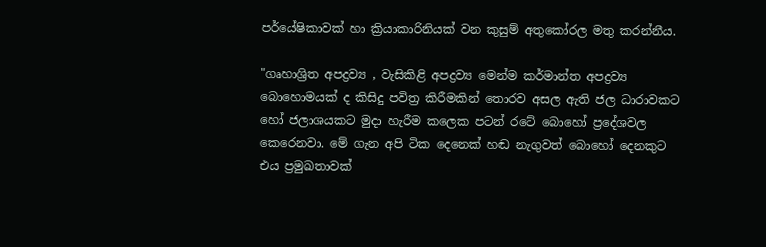පර්යේෂිකාවක් හා ක්‍රියාකාරිනියක් වන කුසුම් අතුකෝරල මතු කරන්නීය.

"ගෘහාශ්‍රිත අපද්‍රව්‍ය , වැසිකිළි අපද්‍රව්‍ය මෙන්ම කර්මාන්ත අපද්‍රව්‍ය බොහොමයක් ද කිසිදු පවිත්‍ර කිරීමකින් තොරව අසල ඇති ජල ධාරාවකට හෝ ජලාශයකට මුදා හැරීම කලෙක පටන් රටේ බොහෝ ප්‍රදේශවල කෙරෙනවා. මේ ගැන අපි ටික දෙනෙක් හඬ නැගුවත් බොහෝ දෙනකුට එය ප්‍රමුඛතාවක්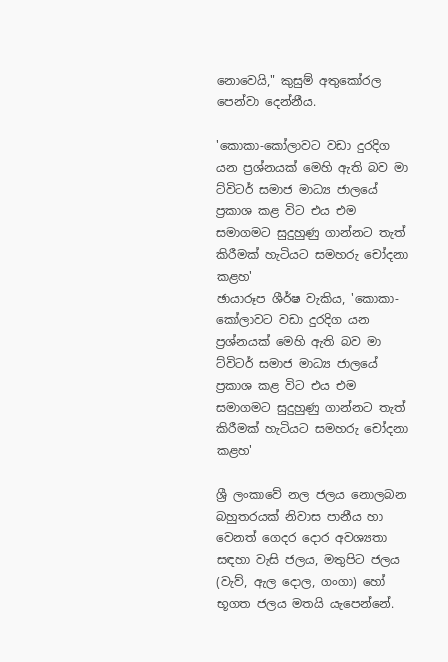නොවෙයි," කුසුම් අතුකෝරල පෙන්වා දෙන්නීය.

'කොකා-කෝලාවට වඩා දුරදිග යන ප්‍රශ්නයක් මෙහි ඇති බව මා ට්විටර් සමාජ මාධ්‍ය ජාලයේ ප්‍රකාශ කළ විට එය එම සමාගමට සුදුහුණු ගාන්නට තැත් කිරීමක් හැටියට සමහරු චෝදනා කළහ'
ඡායාරූප ශීර්ෂ වැකිය, 'කොකා-කෝලාවට වඩා දුරදිග යන ප්‍රශ්නයක් මෙහි ඇති බව මා ට්විටර් සමාජ මාධ්‍ය ජාලයේ ප්‍රකාශ කළ විට එය එම සමාගමට සුදුහුණු ගාන්නට තැත් කිරීමක් හැටියට සමහරු චෝදනා කළහ'

ශ්‍රී ලංකාවේ නල ජලය නොලබන බහුතරයක් නිවාස පානීය හා වෙනත් ගෙදර දොර අවශ්‍යතා සඳහා වැසි ජලය, මතුපිට ජලය (වැව්, ඇල දොල, ගංගා) හෝ භූගත ජලය මතයි යැපෙන්නේ.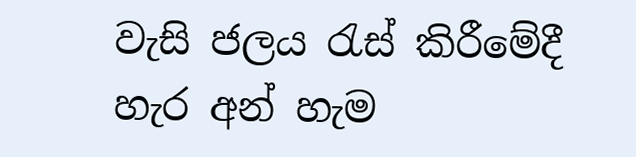වැසි ජලය රැස් කිරීමේදී හැර අන් හැම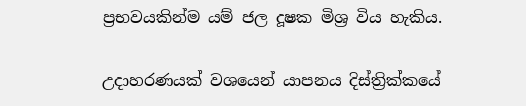ප්‍රභවයකින්ම යම් ජල දූෂක මිශ්‍ර විය හැකිය.

උදාහරණයක් වශයෙන් යාපනය දිස්ත්‍රික්කයේ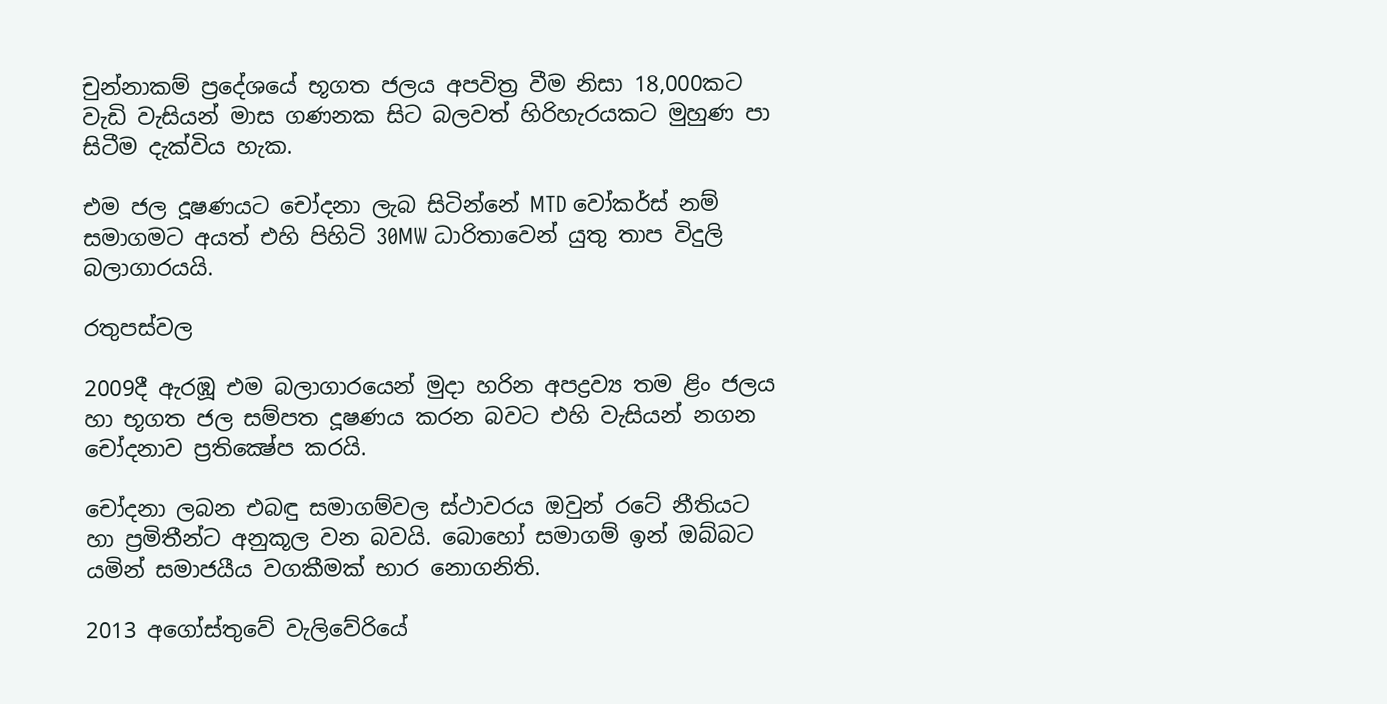චුන්නාකම් ප්‍රදේශයේ භූගත ජලය අපවිත්‍ර වීම නිසා 18,000කට වැඩි වැසියන් මාස ගණනක සිට බලවත් හිරිහැරයකට මුහුණ පා සිටීම දැක්විය හැක.

එම ජල දූෂණයට චෝදනා ලැබ සිටින්නේ MTD වෝකර්ස් නම් සමාගමට අයත් එහි පිහිටි 30MW ධාරිතාවෙන් යුතු තාප විදුලි බලාගාරයයි.

රතුපස්වල

2009දී ඇරඹූ එම බලාගාරයෙන් මුදා හරින අපද්‍රව්‍ය තම ළිං ජලය හා භූගත ජල සම්පත දූෂණය කරන බවට එහි වැසියන් නගන චෝදනාව ප්‍රතික්‍ෂේප කරයි.

චෝදනා ලබන එබඳු සමාගම්වල ස්ථාවරය ඔවුන් රටේ නීතියට හා ප්‍රමිතීන්ට අනුකූල වන බවයි. බොහෝ සමාගම් ඉන් ඔබ්බට යමින් සමාජයීය වගකීමක් භාර නොගනිති.

2013 අගෝස්තුවේ වැලිවේරියේ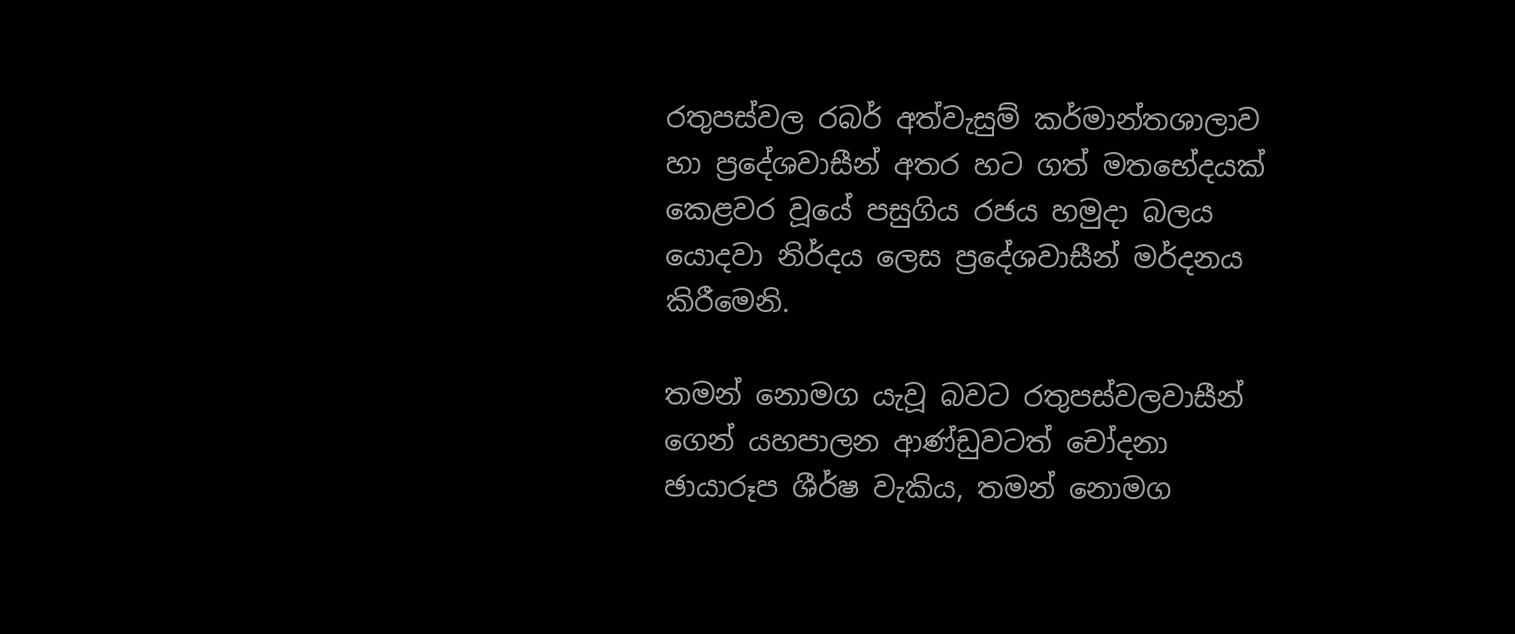රතුපස්වල රබර් අත්වැසුම් කර්මාන්තශාලාව හා ප්‍රදේශවාසීන් අතර හට ගත් මතභේදයක් කෙළවර වූයේ පසුගිය රජය හමුදා බලය යොදවා නිර්දය ලෙස ප්‍රදේශවාසීන් මර්දනය කිරීමෙනි.

තමන් නොමග යැවූ බවට රතුපස්වලවාසීන් ගෙන් යහපාලන ආණ්ඩුවටත් චෝදනා
ඡායාරූප ශීර්ෂ වැකිය, තමන් නොමග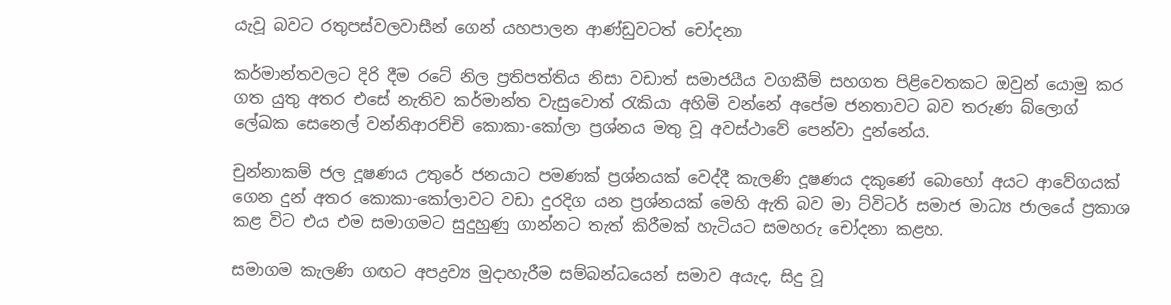යැවූ බවට රතුපස්වලවාසීන් ගෙන් යහපාලන ආණ්ඩුවටත් චෝදනා

කර්මාන්තවලට දිරි දීම රටේ නිල ප්‍රතිපත්තිය නිසා වඩාත් සමාජයීය වගකීම් සහගත පිළිවෙතකට ඔවුන් යොමු කර ගත යුතු අතර එසේ නැතිව කර්මාන්ත වැසුවොත් රැකියා අහිමි වන්නේ අපේම ජනතාවට බව තරුණ බ්ලොග් ලේඛක සෙනෙල් වන්නිආරච්චි කොකා-කෝලා ප්‍රශ්නය මතු වූ අවස්ථාවේ පෙන්වා දුන්නේය.

චුන්නාකම් ජල දූෂණය උතුරේ ජනයාට පමණක් ප්‍රශ්නයක් වෙද්දී කැලණි දූෂණය දකුණේ බොහෝ අයට ආවේගයක් ගෙන දුන් අතර කොකා-කෝලාවට වඩා දුරදිග යන ප්‍රශ්නයක් මෙහි ඇති බව මා ට්විටර් සමාජ මාධ්‍ය ජාලයේ ප්‍රකාශ කළ විට එය එම සමාගමට සුදුහුණු ගාන්නට තැත් කිරීමක් හැටියට සමහරු චෝදනා කළහ.

සමාගම කැලණි ගඟට අපද්‍රව්‍ය මුදාහැරීම සම්බන්ධයෙන් සමාව අයැද, සිදු වූ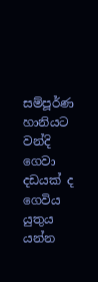සම්පූර්ණ හානියට වන්දි ගෙවා දඩයක් ද ගෙවිය යුතුය යන්න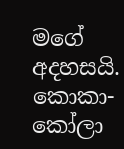මගේ අදහසයි. කොකා-කෝලා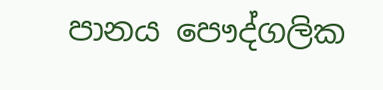පානය පෞද්ගලික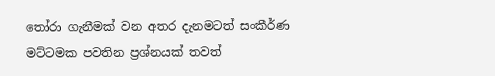තෝරා ගැනීමක් වන අතර දැනමටත් සංකීර්ණ මට්ටමක පවතින ප්‍රශ්නයක් තවත්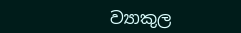ව්‍යාකුල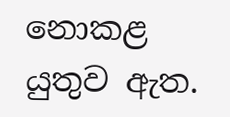නොකළ යුතුව ඇත.